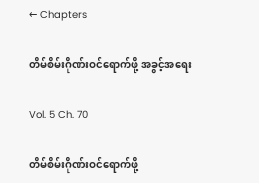← Chapters

တိမ်စိမ်းဂိုဏ်းဝင်ရောက်ဖို့ အခွင့်အရေး

Vol. 5 Ch. 70

တိမ်စိမ်းဂိုဏ်းဝင်ရောက်ဖို့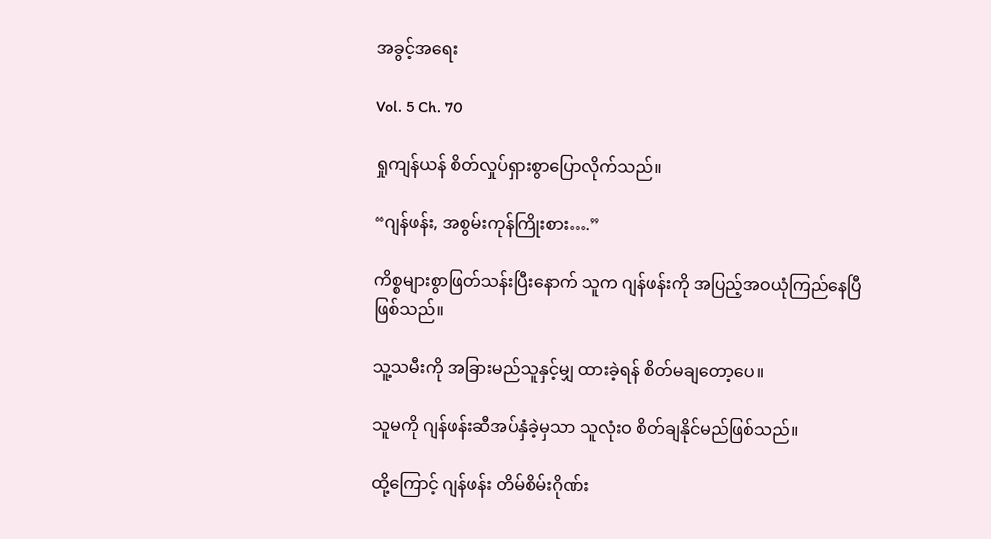အခွင့်အရေး

Vol. 5 Ch. 70

ရှုကျန်ယန် စိတ်လှုပ်ရှားစွာပြောလိုက်သည်။

“ဂျန်ဖန်း, အစွမ်းကုန်ကြိုးစား….”

ကိစ္စများစွာဖြတ်သန်းပြီးနောက် သူက ဂျန်ဖန်းကို အပြည့်အဝယုံကြည်နေပြီ ဖြစ်သည်။

သူ့သမီးကို အခြားမည်သူနှင့်မျှ ထားခဲ့ရန် စိတ်မချတော့ပေ။

သူမကို ဂျန်ဖန်းဆီအပ်နှံခဲ့မှသာ သူလုံးဝ စိတ်ချနိုင်မည်ဖြစ်သည်။

ထို့ကြောင့် ဂျန်ဖန်း တိမ်စိမ်းဂိုဏ်း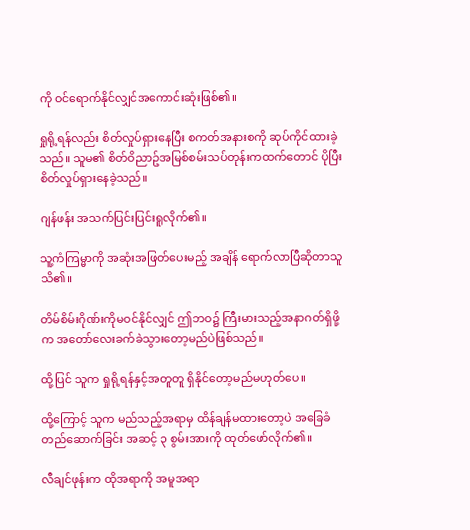ကို ဝင်ရောက်နိုင်လျှင်အကောင်းဆုံးဖြစ်၏။

ရှုရို့ရန်လည်း စိတ်လှုပ်ရှားနေပြီး စကတ်အနားစကို ဆုပ်ကိုင်ထားခဲ့သည်။ သူမ၏ စိတ်ဝိညာဥ်အမြစ်စမ်းသပ်တုန်းကထက်တောင် ပိုပြီး စိတ်လှုပ်ရှားနေခဲ့သည်။

ဂျန်ဖန်း အသက်ပြင်းပြင်းရူလိုက်၏။

သူ့ကံကြမ္မာကို အဆုံးအဖြတ်ပေးမည့် အချိန် ရောက်လာပြီဆိုတာသူသိ၏။

တိမ်စိမ်းဂိုဏ်းကိုမဝင်နိုင်လျှင် ဤဘဝ၌ ကြီးမားသည့်အနာဂတ်ရှိဖို့က အတော်လေးခက်ခဲသွားတော့မည်ပဲဖြစ်သည်။

ထို့ပြင် သူက ရှုရို့ရန်နှင့်အတူတူ ရှိနိုင်တော့မည်မဟုတ်ပေ။

ထို့ကြောင့် သူက မည်သည့်အရာမှ ထိန်ချန်မထားတော့ပဲ အခြေခံတည်ဆောက်ခြင်း အဆင့် ၃ စွမ်းအားကို ထုတ်ဖော်လိုက်၏။

လီချင်ဖုန်းက ထိုအရာကို အမူအရာ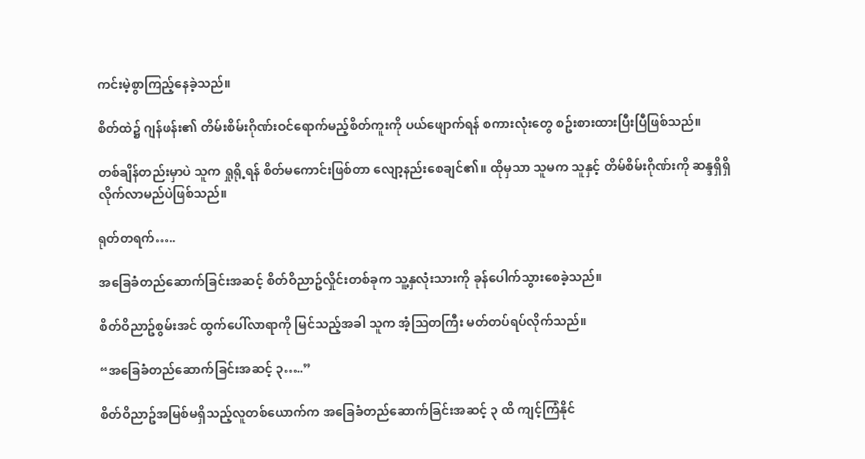ကင်းမဲ့စွာကြည့်နေခဲ့သည်။

စိတ်ထဲ၌ ဂျန်ဖန်း၏ တိမ်းစိမ်းဂိုဏ်းဝင်ရောက်မည့်စိတ်ကူးကို ပယ်ဖျောက်ရန် စကားလုံးတွေ စဥ်းစားထားပြီးပြီဖြစ်သည်။

တစ်ချိန်တည်းမှာပဲ သူက ရှုရို့ရန် စိတ်မကောင်းဖြစ်တာ လျော့နည်းစေချင်၏။ ထိုမှသာ သူမက သူနှင့် တိမ်စိမ်းဂိုဏ်းကို ဆန္ဒရှိရှိ လိုက်လာမည်ပဲဖြစ်သည်။

ရုတ်တရက်…..

အခြေခံတည်ဆောက်ခြင်းအဆင့် စိတ်ဝိညာဥ်လှိုင်းတစ်ခုက သူ့နှလုံးသားကို ခုန်ပေါက်သွားစေခဲ့သည်။

စိတ်ဝိညာဥ်စွမ်းအင် ထွက်ပေါ်လာရာကို မြင်သည့်အခါ သူက အံ့သြတကြီး မတ်တပ်ရပ်လိုက်သည်။

“အခြေခံတည်ဆောက်ခြင်းအဆင့် ၃…..”

စိတ်ဝိညာဥ်အမြစ်မရှိသည့်လူတစ်ယောက်က အခြေခံတည်ဆောက်ခြင်းအဆင့် ၃ ထိ ကျင့်ကြံနိုင်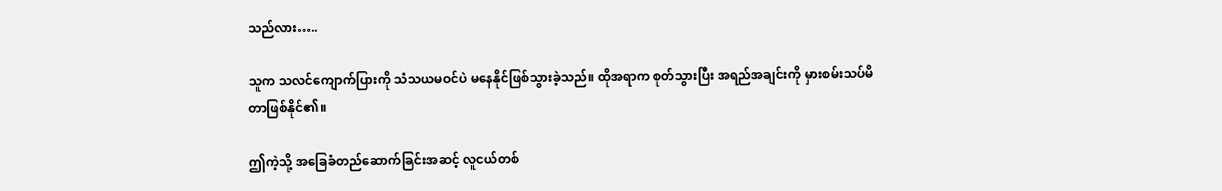သည်လား…..

သူက သလင်ကျောက်ပြားကို သံသယမဝင်ပဲ မနေနိုင်ဖြစ်သွားခဲ့သည်။ ထိုအရာက စုတ်သွားပြီး အရည်အချင်းကို မှားစမ်းသပ်မိတာဖြစ်နိုင်၏။

ဤကဲ့သို့ အခြေခံတည်ဆောက်ခြင်းအဆင့် လူငယ်တစ်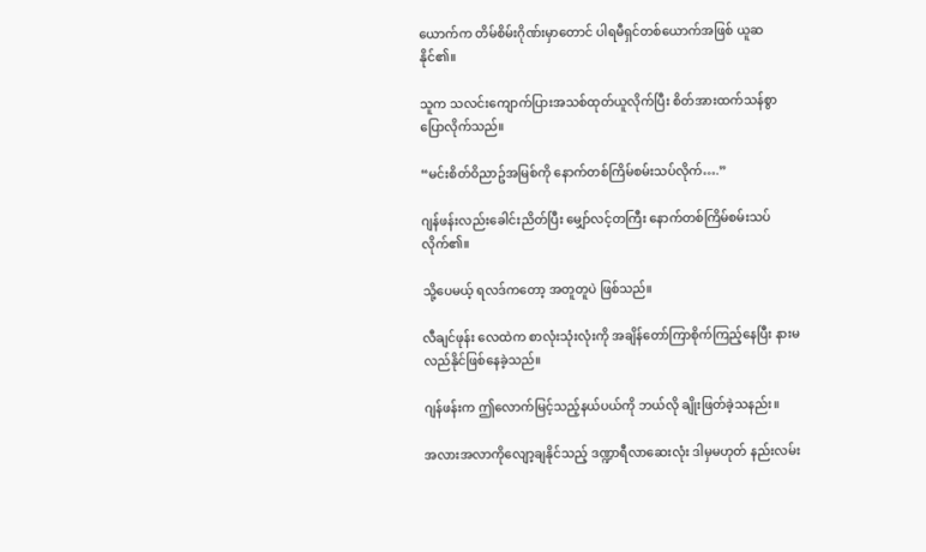ယောက်က တိမ်စိမ်းဂိုဏ်းမှာတောင် ပါရမီရှင်တစ်ယောက်အဖြစ် ယူဆနိုင်၏။

သူက သလင်းကျောက်ပြားအသစ်ထုတ်ယူလိုက်ပြီး စိတ်အားထက်သန်စွာပြောလိုက်သည်။

“မင်းစိတ်ဝိညာဥ်အမြစ်ကို နောက်တစ်ကြိမ်စမ်းသပ်လိုက်….”

ဂျန်ဖန်းလည်းခေါင်းညိတ်ပြီး မျှော်လင့်တကြီး နောက်တစ်ကြိမ်စမ်းသပ်လိုက်၏။

သို့ပေမယ့် ရလဒ်ကတော့ အတူတူပဲ ဖြစ်သည်။

လီချင်ဖုန်း လေထဲက စာလုံးသုံးလုံးကို အချိန်တော်ကြာစိုက်ကြည့်နေပြီး နားမလည်နိုင်ဖြစ်နေခဲ့သည်။

ဂျန်ဖန်းက ဤလောက်မြင့်သည့်နယ်ပယ်ကို ဘယ်လို ချိုးဖြတ်ခဲ့သနည်း။

အလားအလာကိုလျော့ချနိုင်သည့် ဒဏ္ဍာရီလာဆေးလုံး ဒါမှမဟုတ် နည်းလမ်း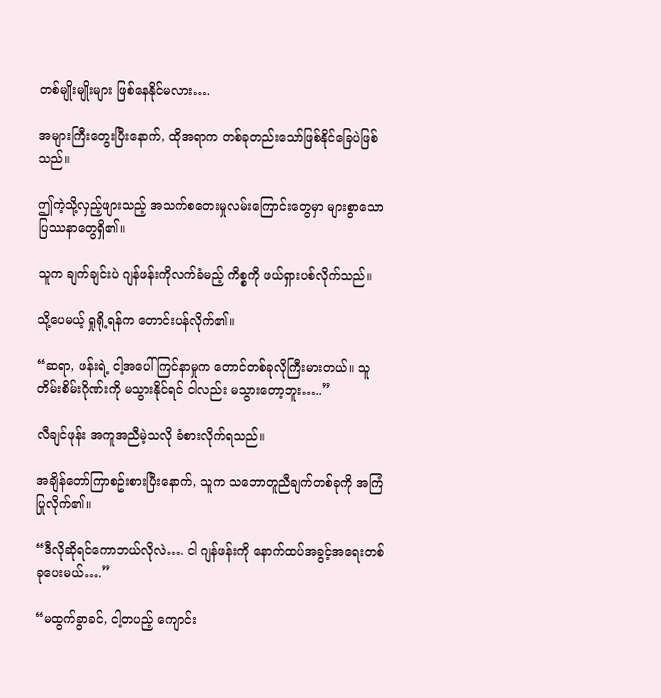တစ်မျိုးမျိုးများ ဖြစ်နေနိုင်မလား….

အများကြီးတွေးပြီးနောက်, ထိုအရာက တစ်ခုတည်းသော်ဖြစ်နိုင်ခြေပဲဖြစ်သည်။

ဤကဲ့သို့လှည့်ဖျားသည့် အသက်စတေးမှုလမ်းကြောင်းတွေမှာ များစွာသော ပြဿနာတွေရှိ၏။

သူက ချက်ချင်းပဲ ဂျန်ဖန်းကိုလက်ခံမည့် ကိစ္စကို ဖယ်ရှားပစ်လိုက်သည်။

သို့ပေမယ့် ရှုရို့ရန်က တောင်းပန်လိုက်၏။

“ဆရာ, ဖန်းရဲ့ ငါ့အပေါ်ကြင်နာမှုက တောင်တစ်ခုလိုကြီးမားတယ်။ သူ တိမ်းစိမ်းဂိုဏ်းကို မသွားနိုင်ရင် ငါလည်း မသွားတော့ဘူး…..”

လီချင်ဖုန်း အကူအညီမဲ့သလို ခံစားလိုက်ရသည်။

အချိန်တော်ကြာစဥ်းစားပြီးနောက်, သူက သဘောတူညီချက်တစ်ခုကို အကြံပြုလိုက်၏။

“ဒီလိုဆိုရင်ကောဘယ်လိုလဲ…. ငါ ဂျန်ဖန်းကို နောက်ထပ်အခွင့်အရေးတစ်ခုပေးမယ်….”

“မထွက်ခွာခင်, ငါ့တပည့် ကျောင်း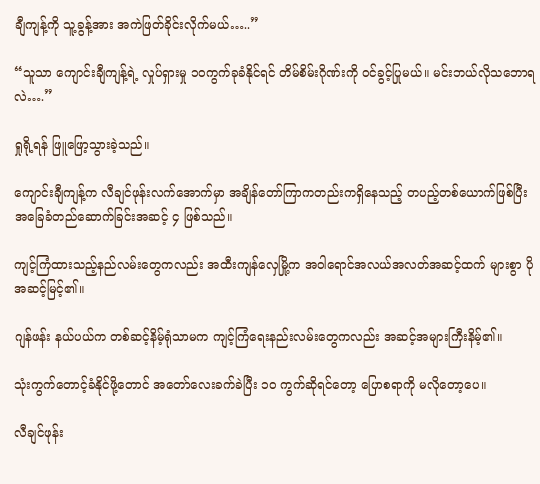ချီကျန့်ကို သူ့ခွန့်အား အကဲဖြတ်ခိုင်းလိုက်မယ်…..”

“သူသာ ကျောင်းချီကျန့်ရဲ့ လှုပ်ရှားမှု ၁၀ကွက်ခုခံနိုင်ရင် တိမ်စိမ်းဂိုဏ်းကို ဝင်ခွင့်ပြုမယ်။ မင်းဘယ်လိုသဘောရလဲ….”

ရှုရို့ရန် ဖြူဖြော့သွားခဲ့သည်။

ကျောင်းချီကျန့်က လီချင်ဖုန်းလက်အောက်မှာ အချိန်တော်ကြာကတည်းကရှိနေသည့် တပည့်တစ်ယောက်ဖြစ်ပြီး အခြေခံတည်ဆောက်ခြင်းအဆင့် ၄ ဖြစ်သည်။

ကျင့်ကြံထားသည့်နည်လမ်းတွေကလည်း အထီးကျန်လှေမြို့က အဝါရောင်အလယ်အလတ်အဆင့်ထက် များစွာ ပိုအဆင့်မြင့်၏။

ဂျန်ဖန်း နယ်ပယ်က တစ်ဆင့်နိမ့်ရုံသာမက ကျင့်ကြံရေးနည်းလမ်းတွေကလည်း အဆင့်အများကြီးနိမ့်၏။

သုံးကွက်တောင့်ခံနိုင်ဖို့တောင် အတော်လေးခက်ခဲပြီး ၁၀ ကွက်ဆိုရင်တော့ ပြောစရာကို မလိုတော့ပေ။

လီချင်ဖုန်း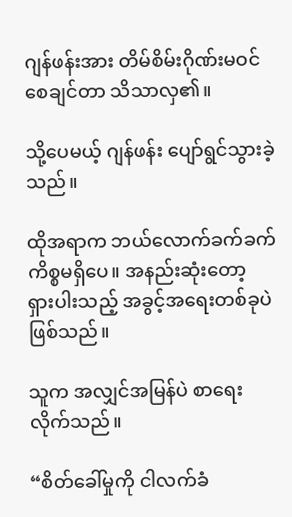ဂျန်ဖန်းအား တိမ်စိမ်းဂိုဏ်းမဝင်စေချင်တာ သိသာလှ၏။

သို့ပေမယ့် ဂျန်ဖန်း ပျော်ရွင်သွားခဲ့သည်။

ထိုအရာက ဘယ်လောက်ခက်ခက် ကိစ္စမရှိပေ။ အနည်းဆုံးတော့ ရှားပါးသည့် အခွင့်အရေးတစ်ခုပဲဖြစ်သည်။

သူက အလျှင်အမြန်ပဲ စာရေးလိုက်သည်။

“စိတ်ခေါ်မှုကို ငါလက်ခံ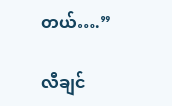တယ်….”

လီချင်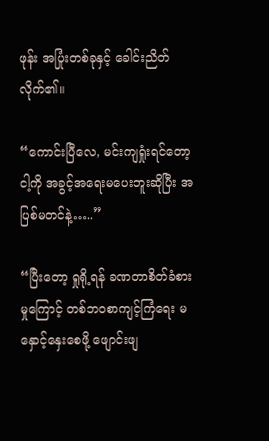ဖုန်း အပြုံးတစ်ခုနှင့် ခေါင်းညိတ်လိုက်၏။

“ကောင်းပြီလေ, မင်းကျရှုံးရင်တော့ ငါ့ကို အခွင့်အရေးမပေးဘူးဆိုပြီး အပြစ်မတင်နဲ့…..”

“ပြီးတော့ ရှုရို့ရန် ခဏတာစိတ်ခံစားမှုကြောင့် တစ်ဘဝစာကျင့်ကြံရေး မနှောင့်နှေးစေဖို့ ဖျောင်းဖျ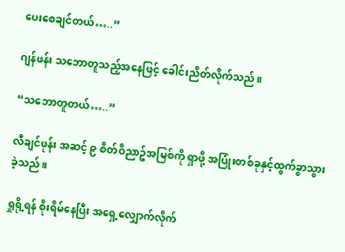ပေးစေချင်တယ်…..”

ဂျန်ဖန်း သဘောတူသည့်အနေဖြင့် ခေါင်းညိတ်လိုက်သည်။

“သဘောတူတယ်…..”

လီချင်ဖုန်း အဆင့် ၉ စိတ်ဝိညာဥ်အမြစ်ကို ရှာဖို့ အပြုံးတစ်ခုနှင့်ထွက်ခွာသွားခဲ့သည်။

ရှုရို့ရန် စိုးရိမ်နေပြီး အရှေ့လျှောက်လိုက်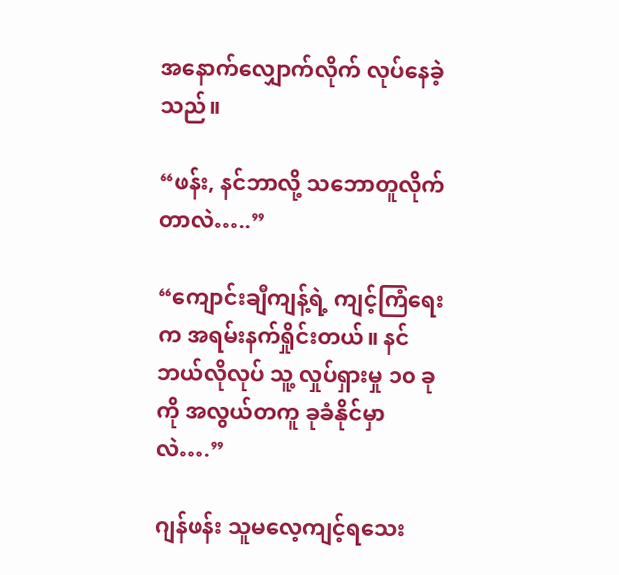အနောက်လျှောက်လိုက် လုပ်နေခဲ့သည်။

“ဖန်း, နင်ဘာလို့ သဘောတူလိုက်တာလဲ…..”

“ကျောင်းချီကျန့်ရဲ့ ကျင့်ကြံရေးက အရမ်းနက်ရှိုင်းတယ်။ နင် ဘယ်လိုလုပ် သူ့ လှုပ်ရှားမှု ၁၀ ခုကို အလွယ်တကူ ခုခံနိုင်မှာလဲ….”

ဂျန်ဖန်း သူမလေ့ကျင့်ရသေး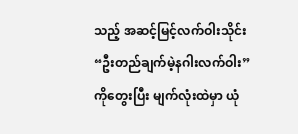သည့် အဆင့်မြင့်လက်ဝါးသိုင်း “ဦးတည်ချက်မဲ့နဂါးလက်ဝါး” ကိုတွေးပြီး မျက်လုံးထဲမှာ ယုံ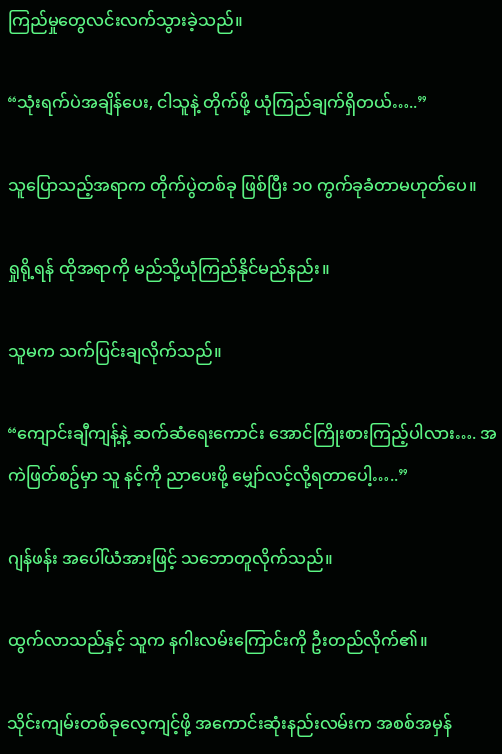ကြည်မှုတွေလင်းလက်သွားခဲ့သည်။

“သုံးရက်ပဲအချိန်ပေး, ငါသူနဲ့ တိုက်ဖို့ ယုံကြည်ချက်ရှိတယ်…..”

သူပြောသည့်အရာက တိုက်ပွဲတစ်ခု ဖြစ်ပြီး ၁၀ ကွက်ခုခံတာမဟုတ်ပေ။

ရှုရို့ရန် ထိုအရာကို မည်သို့ယုံကြည်နိုင်မည်နည်း။

သူမက သက်ပြင်းချလိုက်သည်။

“ကျောင်းချီကျန့်နဲ့ ဆက်ဆံရေးကောင်း အောင်ကြိုးစားကြည့်ပါလား…. အကဲဖြတ်စဥ်မှာ သူ နင့်ကို ညာပေးဖို့ မျှော်လင့်လို့ရတာပေါ့…..”

ဂျန်ဖန်း အပေါ်ယံအားဖြင့် သဘောတူလိုက်သည်။

ထွက်လာသည်နှင့် သူက နဂါးလမ်းကြောင်းကို ဦးတည်လိုက်၏။

သိုင်းကျမ်းတစ်ခုလေ့ကျင့်ဖို့ အကောင်းဆုံးနည်းလမ်းက အစစ်အမှန်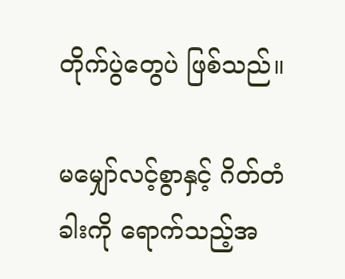တိုက်ပွဲတွေပဲ ဖြစ်သည်။

မမျှော်လင့်စွာနှင့် ဂိတ်တံခါးကို ရောက်သည့်အ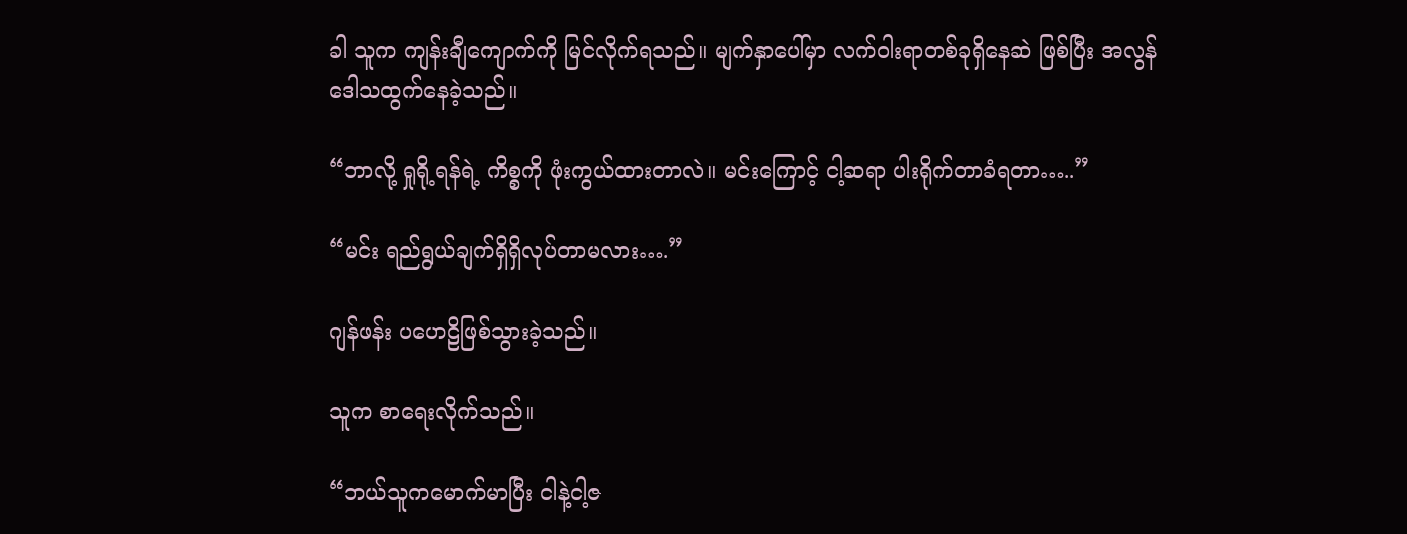ခါ သူက ကျန်းချီကျောက်ကို မြင်လိုက်ရသည်။ မျက်နှာပေါ်မှာ လက်ဝါးရာတစ်ခုရှိနေဆဲ ဖြစ်ပြီး အလွန်ဒေါသထွက်နေခဲ့သည်။

“ဘာလို့ ရှုရို့ရန်ရဲ့ ကိစ္စကို ဖုံးကွယ်ထားတာလဲ။ မင်းကြောင့် ငါ့ဆရာ ပါးရိုက်တာခံရတာ…..”

“မင်း ရည်ရွယ်ချက်ရှိရှိလုပ်တာမလား….”

ဂျန်ဖန်း ပဟေဠိဖြစ်သွားခဲ့သည်။

သူက စာရေးလိုက်သည်။

“ဘယ်သူကမောက်မာပြီး ငါနဲ့ငါ့ဇ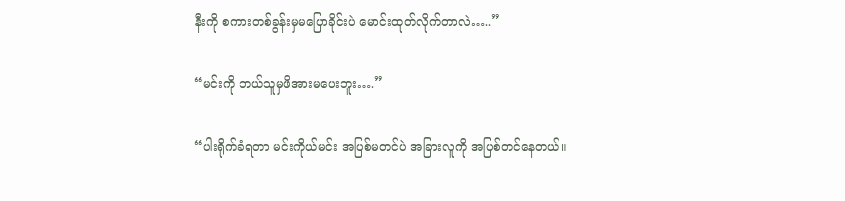နီးကို စကားတစ်ခွန်းမှမပြောခိုင်းပဲ မောင်းထုတ်လိုက်တာလဲ…..”

“မင်းကို ဘယ်သူမှဖိအားမပေးဘူး….”

“ပါးရိုက်ခံရတာ မင်းကိုယ်မင်း အပြစ်မတင်ပဲ အခြားလူကို အပြစ်တင်နေတယ်။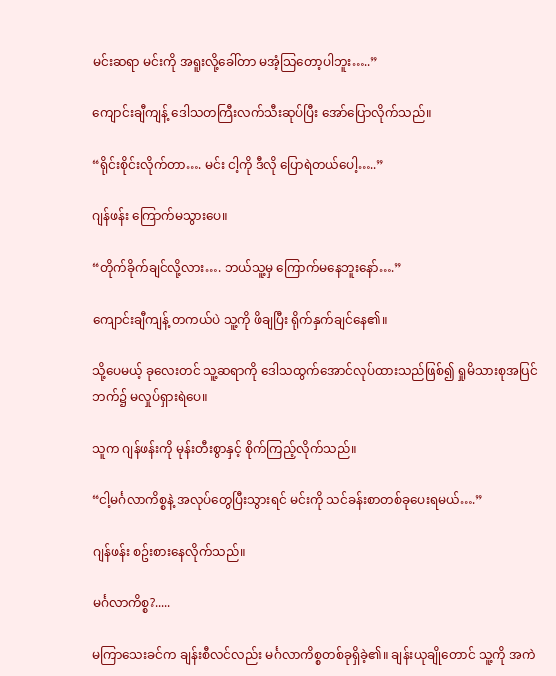မင်းဆရာ မင်းကို အရူးလို့ခေါ်တာ မအံ့သြတော့ပါဘူး…..”

ကျောင်းချီကျန့် ဒေါသတကြီးလက်သီးဆုပ်ပြီး အော်ပြောလိုက်သည်။

“ရိုင်းစိုင်းလိုက်တာ…. မင်း ငါ့ကို ဒီလို ပြောရဲတယ်ပေါ့…..”

ဂျန်ဖန်း ကြောက်မသွားပေ။

“တိုက်ခိုက်ချင်လို့လား…. ဘယ်သူ့မှ ကြောက်မနေဘူးနော်….”

ကျောင်းချီကျန့် တကယ်ပဲ သူ့ကို ဖိချပြီး ရိုက်နှက်ချင်နေ၏။

သို့ပေမယ့် ခုလေးတင် သူ့ဆရာကို ဒေါသထွက်အောင်လုပ်ထားသည်ဖြစ်၍ ရှုမိသားစုအပြင်ဘက်၌ မလှုပ်ရှားရဲပေ။

သူက ဂျန်ဖန်းကို မုန်းတီးစွာနှင့် စိုက်ကြည့်လိုက်သည်။

“ငါ့မင်္ဂလာကိစ္စနဲ့ အလုပ်တွေပြီးသွားရင် မင်းကို သင်ခန်းစာတစ်ခုပေးရမယ်….”

ဂျန်ဖန်း စဥ်းစားနေလိုက်သည်။

မင်္ဂလာကိစ္စ?.....

မကြာသေးခင်က ချန်းစီလင်လည်း မင်္ဂလာကိစ္စတစ်ခုရှိခဲ့၏။ ချန်းယုချိုတောင် သူ့ကို အကဲ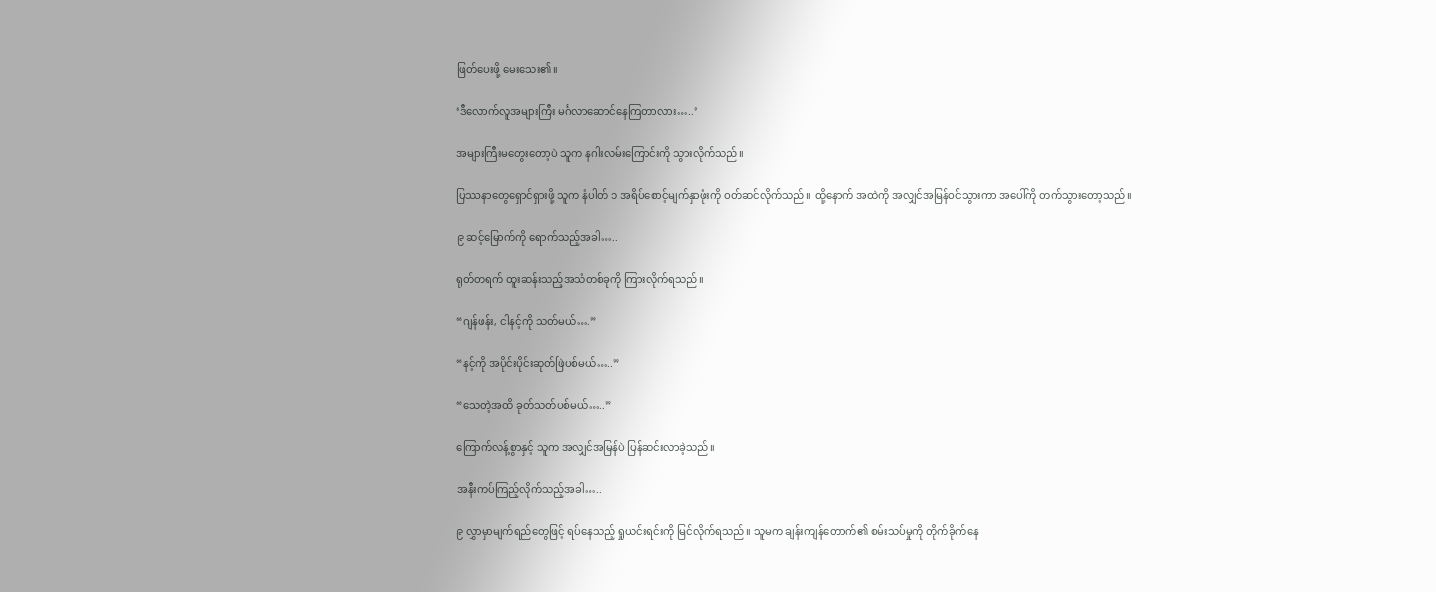ဖြတ်ပေးဖို့ မေးသေး၏။

‘ဒီလောက်လူအများကြီး မင်္ဂလာဆောင်နေကြတာလား…..’

အများကြီးမတွေးတော့ပဲ သူက နဂါးလမ်းကြောင်းကို သွားလိုက်သည်။

ပြဿနာတွေရှောင်ရှားဖို့ သူက နံပါတ် ၁ အရိပ်စောင့်မျက်နှာဖုံးကို ဝတ်ဆင်လိုက်သည်။ ထို့နောက် အထဲကို အလျှင်အမြန်ဝင်သွားကာ အပေါ်ကို တက်သွားတော့သည်။

၉ ဆင့်မြောက်ကို ရောက်သည့်အခါ…..

ရုတ်တရက် ထူးဆန်းသည့်အသံတစ်ခုကို ကြားလိုက်ရသည်။

“ဂျန်ဖန်း, ငါနင့်ကို သတ်မယ်….”

“နင့်ကို အပိုင်းပိုင်းဆုတ်ဖြဲပစ်မယ်…..”

“သေတဲ့အထိ ခုတ်သတ်ပစ်မယ်…..”

ကြောက်လန့်စွာနှင့် သူက အလျှင်အမြန်ပဲ ပြန်ဆင်းလာခဲ့သည်။

အနီးကပ်ကြည့်လိုက်သည့်အခါ…..

၉ လွှာမှာမျက်ရည်တွေဖြင့် ရပ်နေသည့် ရှုယင်းရင်းကို မြင်လိုက်ရသည်။ သူမက ချန်းကျန်တောက်၏ စမ်းသပ်မှုကို တိုက်ခိုက်နေ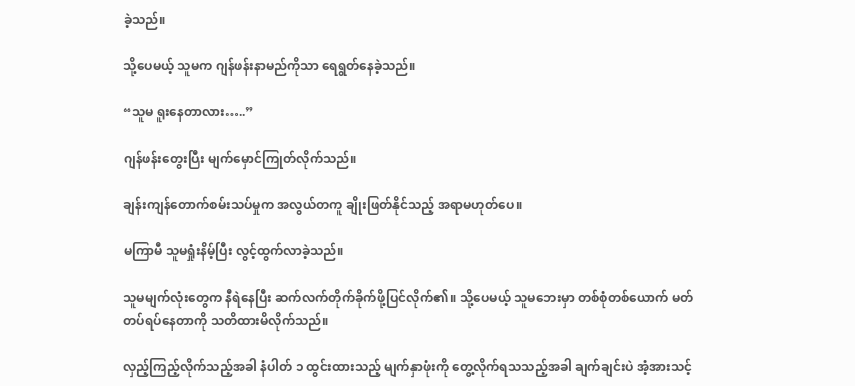ခဲ့သည်။

သို့ပေမယ့် သူမက ဂျန်ဖန်းနာမည်ကိုသာ ရေရွတ်နေခဲ့သည်။

“သူမ ရူးနေတာလား…..”

ဂျန်ဖန်းတွေးပြီး မျက်မှောင်ကြုတ်လိုက်သည်။

ချန်းကျန်တောက်စမ်းသပ်မှုက အလွယ်တကူ ချိုးဖြတ်နိုင်သည့် အရာမဟုတ်ပေ။

မကြာမီ သူမရှုံးနိမ့်ပြီး လွင့်ထွက်လာခဲ့သည်။

သူမမျက်လုံးတွေက နီရဲနေပြီး ဆက်လက်တိုက်ခိုက်ဖို့ပြင်လိုက်၏။ သို့ပေမယ့် သူမဘေးမှာ တစ်စုံတစ်ယောက် မတ်တပ်ရပ်နေတာကို သတိထားမိလိုက်သည်။

လှည့်ကြည့်လိုက်သည့်အခါ နံပါတ် ၁ ထွင်းထားသည့် မျက်နှာဖုံးကို တွေ့လိုက်ရသသည့်အခါ ချက်ချင်းပဲ အံ့အားသင့်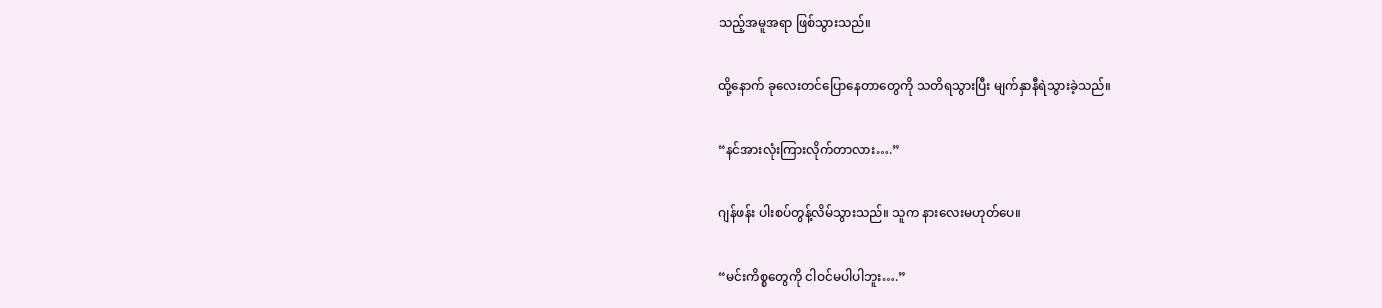သည့်အမူအရာ ဖြစ်သွားသည်။

ထို့နောက် ခုလေးတင်ပြောနေတာတွေကို သတိရသွားပြီး မျက်နှာနီရဲသွားခဲ့သည်။

“နင်အားလုံးကြားလိုက်တာလား….”

ဂျန်ဖန်း ပါးစပ်တွန့်လိမ်သွားသည်။ သူက နားလေးမဟုတ်ပေ။

“မင်းကိစ္စတွေကို ငါဝင်မပါပါဘူး….”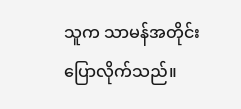သူက သာမန်အတိုင်းပြောလိုက်သည်။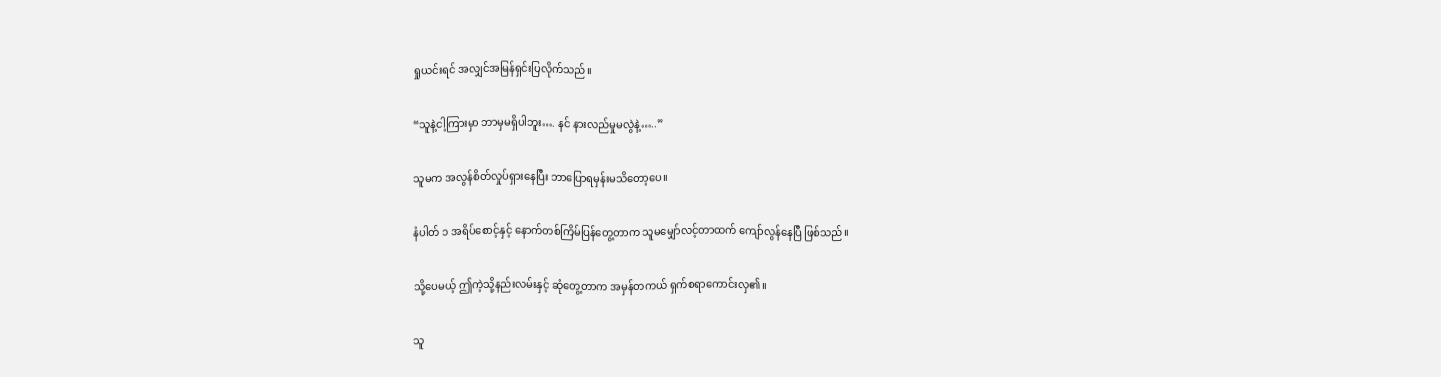ရှုယင်းရင် အလျှင်အမြန်ရှင်းပြလိုက်သည်။

“သူနဲ့ငါ့ကြားမှာ ဘာမှမရှိပါဘူး…. နင် နားလည်မှုမလွဲနဲ့…..”

သူမက အလွန်စိတ်လှုပ်ရှားနေပြီး ဘာပြောရမှန်းမသိတော့ပေ။

နံပါတ် ၁ အရိပ်စောင့်နှင့် နောက်တစ်ကြိမ်ပြန်တွေ့တာက သူမမျှော်လင့်တာထက် ကျော်လွန်နေပြီ ဖြစ်သည်။

သို့ပေမယ့် ဤကဲ့သို့နည်းလမ်းနှင့် ဆုံတွေ့တာက အမှန်တကယ် ရှက်စရာကောင်းလှ၏။

သူ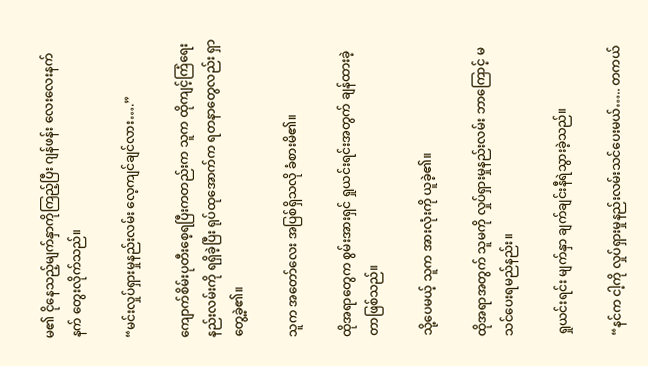မ၏ ငိုနေသည့်မျက်နှာကိုကြည့်ပြီး ဂျန်ဖန်း လေးလေးနက်နက် တွေးလိုက်သည်။

“မင်းလှုပ်ရှားမှုနည်းလမ်း လေ့ကျင်ချင်လား….”

ကျောက်စိမ်းပုတီးစေ့ရပြီးကတည်းက သူက ထိုကျင့်ကြံရေးနည်းလမ်းကို ရရှိခဲ့ပြီး ရုပ်ထုအောက်က ရတနာတွေလည်း ရှာတွေ့ခဲ့၏။

သူက အတော်လေး အပြစ်ရှိသလို ခံစားမိ၏။

ထိုအရာတွေက စွမ်းအားရှင် ရှုယင်းရင်းအတွက် ချန်ထားခဲ့တာဖြစ်သည်။

သို့ပေမယ့် သူက အားလုံးကို ယူခဲ့၏။

ထိုအရာအတွက် သူမကို လှုပ်ရှားမှုနည်းလမ်း ဘာကြောင့် မသင်ပေးရမည်နည်း။

ရှုယင်းရင်း မျက်နှာ ချက်ချင်းနီရဲသွားခဲ့သည်။

“နင်က ငါ့ကို လှုပ်ရှားမှုနည်းလမ်းသင်ပေးမယ်….. တကယ်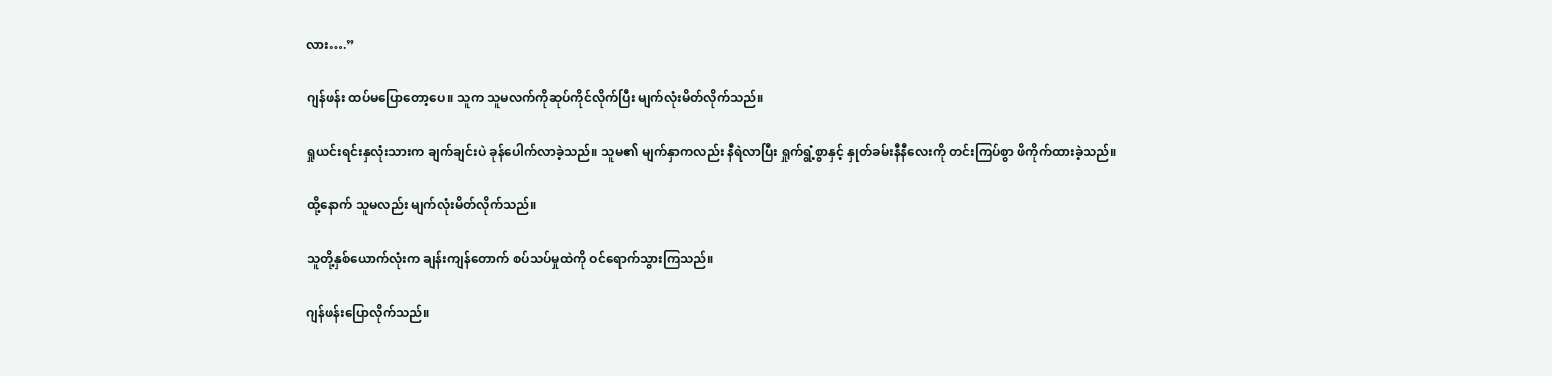လား….”

ဂျန်ဖန်း ထပ်မပြောတော့ပေ။ သူက သူမလက်ကိုဆုပ်ကိုင်လိုက်ပြီး မျက်လုံးမိတ်လိုက်သည်။

ရှုယင်းရင်းနှလုံးသားက ချက်ချင်းပဲ ခုန်ပေါက်လာခဲ့သည်။ သူမ၏ မျက်နှာကလည်း နီရဲလာပြီး ရှုက်ရွံ့စွာနှင့် နှုတ်ခမ်းနီနီလေးကို တင်းကြပ်စွာ ဖိကိုက်ထားခဲ့သည်။

ထို့နောက် သူမလည်း မျက်လုံးမိတ်လိုက်သည်။

သူတို့နှစ်ယောက်လုံးက ချန်းကျန်တောက် စပ်သပ်မှုထဲကို ဝင်ရောက်သွားကြသည်။

ဂျန်ဖန်းပြောလိုက်သည်။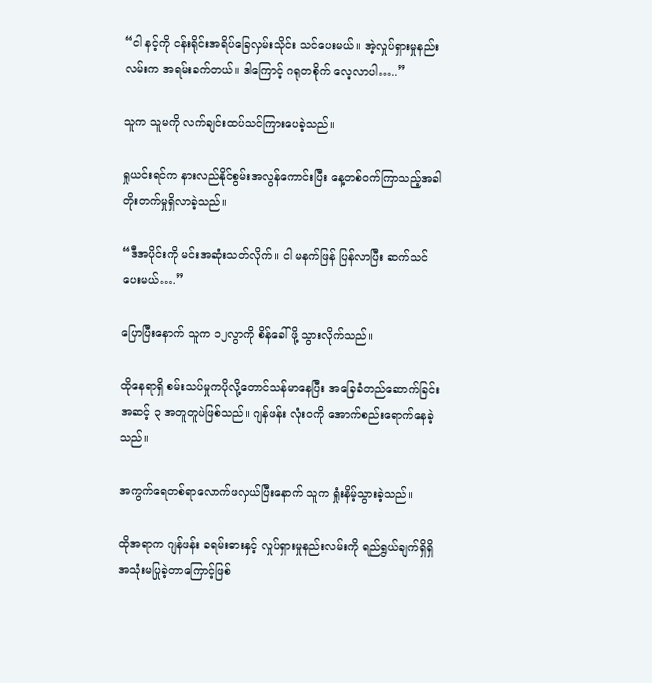“ငါ နင့်ကို ငန်းရိုင်းအရိပ်ခြေလှမ်းသိုင်း သင်ပေးမယ်။ အဲ့လှုပ်ရှားမှုနည်းလမ်းက အရမ်းခက်တယ်။ ဒါကြောင့် ဂရုတစိုက် လေ့လာပါ…..”

သူက သူမကို လက်ချင်းထပ်သင်ကြားပေခဲ့သည်။

ရှုယင်းရင်က နားလည်နိုင်စွမ်းအလွန်ကောင်းပြီး နေ့တစ်ဝက်ကြာသည့်အခါ တိုးတက်မှုရှိလာခဲ့သည်။

“ဒီအပိုင်းကို မင်းအဆုံးသတ်လိုက်။ ငါ မနက်ဖြန် ပြန်လာပြီး ဆက်သင်ပေးမယ်….”

ပြောပြီးနောက် သူက ၁၂လွာကို စိန်ခေါ်ဖို့ သွားလိုက်သည်။

ထိုနေရာရှိ စမ်းသပ်မှုကပိုလို့တောင်သန်မာနေပြီး အခြေခံတည်ဆောက်ခြင်း အဆင့် ၃ အတူတူပဲဖြစ်သည်။ ဂျန်ဖန်း လုံးဝကို အောက်စည်းရောက်နေခဲ့သည်။

အကွက်ရေတစ်ရာလောက်ဖလှယ်ပြီးနောက် သူက ရှုံးနိမ့်သွားခဲ့သည်။

ထိုအရာက ဂျန်ဖန်း ခရမ်းဓားနှင့် လှုပ်ရှားမှုနည်းလမ်းကို ရည်ရွယ်ချက်ရှိရှိ အသုံးမပြုခဲ့တာကြောင့်ဖြစ်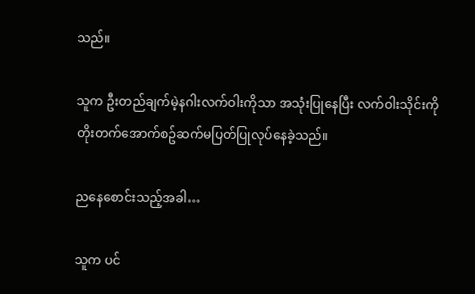သည်။

သူက ဦးတည်ချက်မဲ့နဂါးလက်ဝါးကိုသာ အသုံးပြုနေပြီး လက်ဝါးသိုင်းကို တိုးတက်အောက်စဥ်ဆက်မပြတ်ပြုလုပ်နေခဲ့သည်။

ညနေစောင်းသည့်အခါ…

သူက ပင်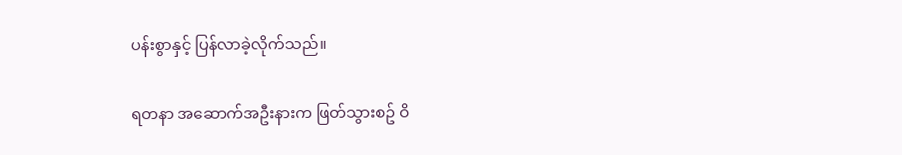ပန်းစွာနှင့် ပြန်လာခဲ့လိုက်သည်။

ရတနာ အဆောက်အဦးနားက ဖြတ်သွားစဥ် ဝိ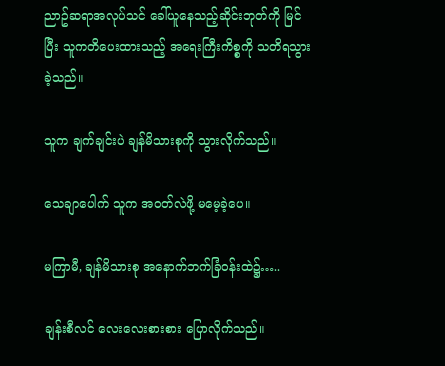ညာဥ်ဆရာအလုပ်သင် ခေါ်ယူနေသည့်ဆိုင်းဘုတ်ကို မြင်ပြီး သူကတိပေးထားသည့် အရေးကြီးကိစ္စကို သတိရသွားခဲ့သည်။

သူက ချက်ချင်းပဲ ချန်မိသားစုကို သွားလိုက်သည်။

သေချာပေါက် သူက အဝတ်လဲဖို့ မမေ့ခဲ့ပေ။

မကြာမီ, ချန်မိသားစု အနောက်ဘက်ခြံဝန်းထဲ၌…..

ချန်းစီလင် လေးလေးစားစား ပြောလိုက်သည်။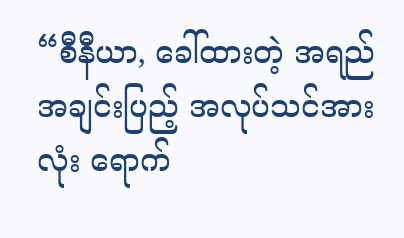“စီနီယာ, ခေါ်ထားတဲ့ အရည်အချင်းပြည့် အလုပ်သင်အားလုံး ရောက်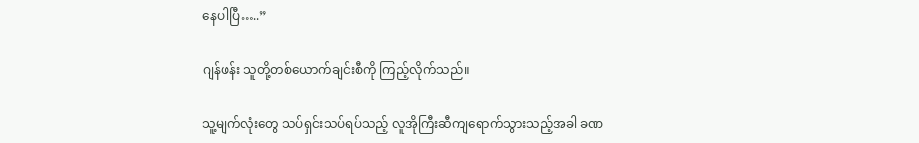နေပါပြီ…..”

ဂျန်ဖန်း သူတို့တစ်ယောက်ချင်းစီကို ကြည့်လိုက်သည်။

သူ့မျက်လုံးတွေ သပ်ရှင်းသပ်ရပ်သည့် လူအိုကြီးဆီကျရောက်သွားသည့်အခါ ခဏ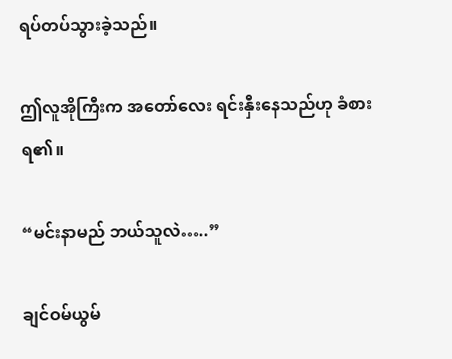ရပ်တပ်သွားခဲ့သည်။

ဤလူအိုကြီးက အတော်လေး ရင်းနှီးနေသည်ဟု ခံစားရ၏။

“မင်းနာမည် ဘယ်သူလဲ…..”

ချင်ဝမ်ယွမ်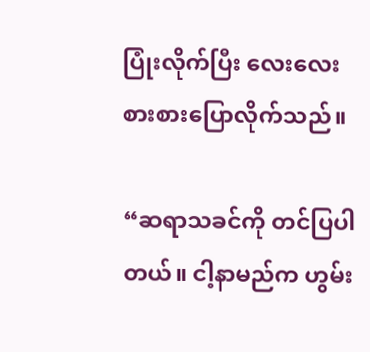ပြုံးလိုက်ပြီး လေးလေးစားစားပြောလိုက်သည်။

“ဆရာသခင်ကို တင်ပြပါတယ်။ ငါ့နာမည်က ဟွမ်း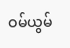ဝမ်ယွမ်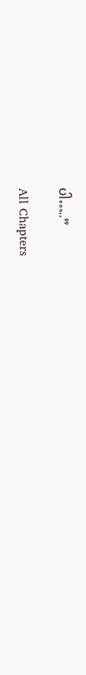ပါ…..”

All Chapters